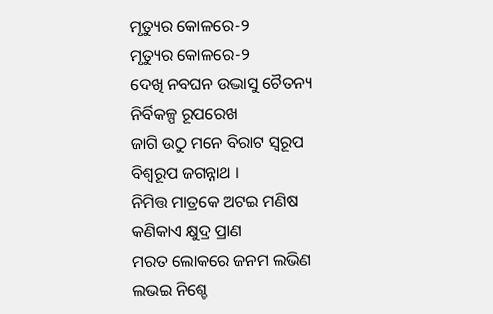ମୃତ୍ୟୁର କୋଳରେ-୨
ମୃତ୍ୟୁର କୋଳରେ-୨
ଦେଖି ନବଘନ ଉଦ୍ଭାସୁ ଚୈତନ୍ୟ
ନିର୍ବିକଳ୍ପ ରୂପରେଖ
ଜାଗି ଉଠୁ ମନେ ବିରାଟ ସ୍ୱରୂପ
ବିଶ୍ଵରୂପ ଜଗନ୍ନାଥ ।
ନିମିତ୍ତ ମାତ୍ରକେ ଅଟଇ ମଣିଷ
କଣିକାଏ କ୍ଷୁଦ୍ର ପ୍ରାଣ
ମରତ ଲୋକରେ ଜନମ ଲଭିଣ
ଲଭଇ ନିଶ୍ଚେ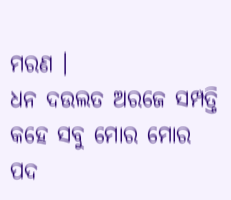ମରଣ ।
ଧନ ଦଉଲତ ଅରଜେ ସମ୍ପତ୍ତି
କହେ ସବୁ ମୋର ମୋର
ପଦ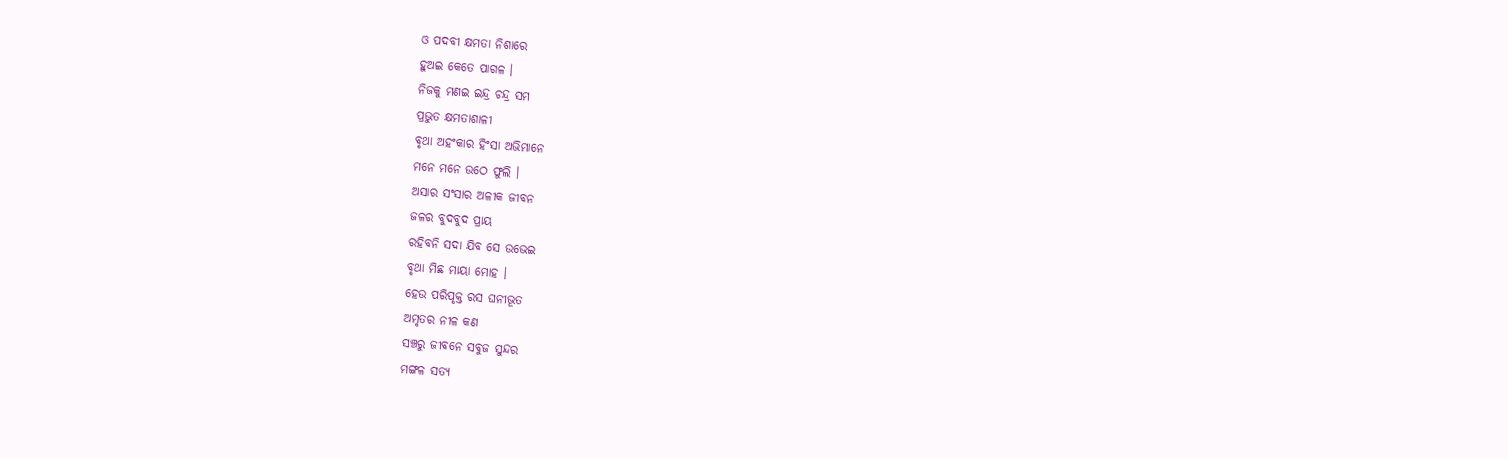ଓ ପଦବୀ କ୍ଷମତା ନିଶାରେ
ହୁଅଇ କେତେ ପାଗଳ ।
ନିଜକୁ ମଣଇ ଇନ୍ଦ୍ର ଚନ୍ଦ୍ର ସମ
ପ୍ରଭୁତ କ୍ଷମତାଶାଳୀ
ବୃଥା ଅହଂକାର ହିଂସା ଅଭିମାନେ
ମନେ ମନେ ଉଠେ ଫୁଲି ।
ଅସାର ସଂସାର ଅଳୀକ ଜୀବନ
ଜଳର ବୁଦବୁଦ ପ୍ରାୟ
ରହିବନି ସଦା ଯିବ ସେ ଉଭେଇ
ବୃଥା ମିଛ ମାୟା ମୋହ ।
ହେଉ ପରିପୃକ୍ତ ରସ ଘନୀଭୂତ
ଅମୃତର ନୀଳ କଣ
ସଞ୍ଚରୁ ଜୀବନେ ସବୁଜ ସୁନ୍ଦର
ମଙ୍ଗଳ ସତ୍ୟ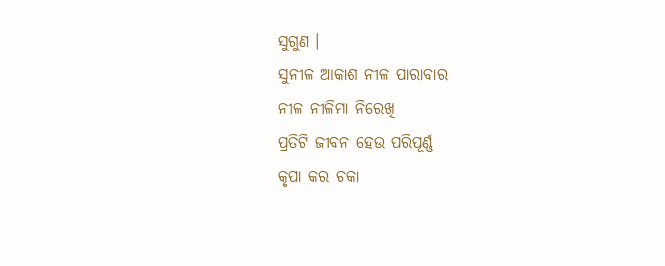ସୁଗୁଣ ।
ସୁନୀଳ ଆକାଶ ନୀଳ ପାରାବାର
ନୀଳ ନୀଳିମା ନିରେଖି
ପ୍ରତିଟି ଜୀବନ ହେଉ ପରିପୂର୍ଣ୍ଣ
କୃପା କର ଚକା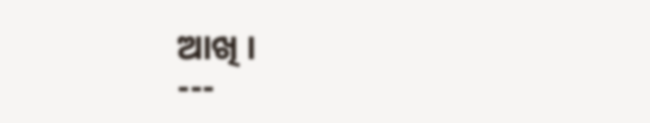ଆଖି ।
---